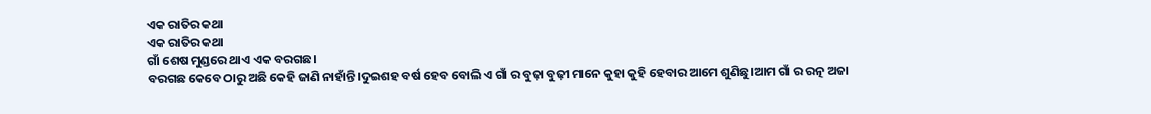ଏକ ରାତିର କଥା
ଏକ ରାତିର କଥା
ଗାଁ ଶେଷ ମୁଣ୍ଡରେ ଥାଏ ଏକ ବରଗଛ।
ବରଗଛ କେବେ ଠାରୁ ଅଛି କେହି ଜାଣି ନାହାଁନ୍ତି।ଦୁଇଶହ ବର୍ଷ ହେବ ବୋଲି ଏ ଗାଁ ର ବୁଢ଼ା ବୁଢ଼ୀ ମାନେ କୁହା କୁହି ହେବାର ଆମେ ଶୁଣିଛୁ।ଆମ ଗାଁ ର ରତ୍ନ ଅଜା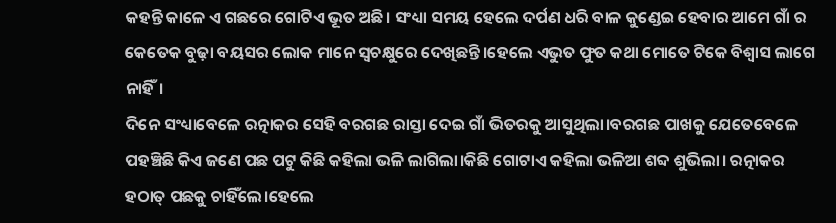କହନ୍ତି କାଳେ ଏ ଗଛରେ ଗୋଟିଏ ଭୂତ ଅଛି। ସଂଧ୍ୟା ସମୟ ହେଲେ ଦର୍ପଣ ଧରି ବାଳ କୁଣ୍ଡେଇ ହେବାର ଆମେ ଗାଁ ର କେତେକ ବୁଢ଼ା ବୟସର ଲୋକ ମାନେ ସ୍ବଚକ୍ଷୁରେ ଦେଖିଛନ୍ତି।ହେଲେ ଏଭୁତ ଫୁତ କଥା ମୋତେ ଟିକେ ବିଶ୍ବାସ ଲାଗେ ନାହିଁ।
ଦିନେ ସଂଧ୍ୟାବେଳେ ରତ୍ନାକର ସେହି ବରଗଛ ରାସ୍ତା ଦେଇ ଗାଁ ଭିତରକୁ ଆସୁଥିଲା।ବରଗଛ ପାଖକୁ ଯେତେବେଳେ ପହଞ୍ଚିଛି କିଏ ଜଣେ ପଛ ପଟୁ କିଛି କହିଲା ଭଳି ଲାଗିଲା।କିଛି ଗୋଟାଏ କହିଲା ଭଳିଆ ଶବ୍ଦ ଶୁଭିଲା। ରତ୍ନାକର ହଠାତ୍ ପଛକୁ ଚାହିଁଲେ।ହେଲେ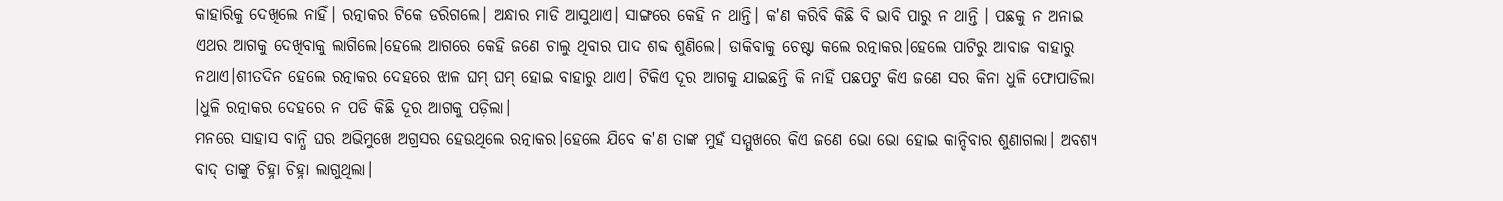କାହାରିକୁ ଦେଖିଲେ ନାହିଁ। ରତ୍ନାକର ଟିକେ ଡରିଗଲେ। ଅନ୍ଧାର ମାଡି ଆସୁଥାଏ। ସାଙ୍ଗରେ କେହି ନ ଥାନ୍ତି। କ'ଣ କରିବି କିଛି ବି ଭାବି ପାରୁ ନ ଥାନ୍ତି । ପଛକୁ ନ ଅନାଇ ଏଥର ଆଗକୁ ଦେଖିବାକୁ ଲାଗିଲେ।ହେଲେ ଆଗରେ କେହି ଜଣେ ଚାଲୁ ଥିବାର ପାଦ ଶବ୍ଦ ଶୁଣିଲେ। ଡାକିବାକୁ ଚେଷ୍ଟା କଲେ ରତ୍ନାକର।ହେଲେ ପାଟିରୁ ଆବାଜ ବାହାରୁ ନଥାଏ।ଶୀତଦିନ ହେଲେ ରତ୍ନାକର ଦେହରେ ଝାଳ ଘମ୍ ଘମ୍ ହୋଇ ବାହାରୁ ଥାଏ। ଟିକିଏ ଦୂର ଆଗକୁ ଯାଇଛନ୍ତି କି ନାହିଁ ପଛପଟୁ କିଏ ଜଣେ ସର କିନା ଧୁଳି ଫୋପାଡିଲା ।ଧୁଳି ରତ୍ନାକର ଦେହରେ ନ ପଡି କିଛି ଦୂର ଆଗକୁ ପଡ଼ିଲା।
ମନରେ ସାହାସ ବାନ୍ଧି ଘର ଅଭିମୁଖେ ଅଗ୍ରସର ହେଉଥିଲେ ରତ୍ନାକର।ହେଲେ ଯିବେ କ'ଣ ତାଙ୍କ ମୁହଁ ସମ୍ମୁଖରେ କିଏ ଜଣେ ଭୋ ଭୋ ହୋଇ କାନ୍ଦିବାର ଶୁଣାଗଲା। ଅବଶ୍ୟ ବାଦ୍ ତାଙ୍କୁ ଚିହ୍ନା ଚିହ୍ନା ଲାଗୁଥିଲା।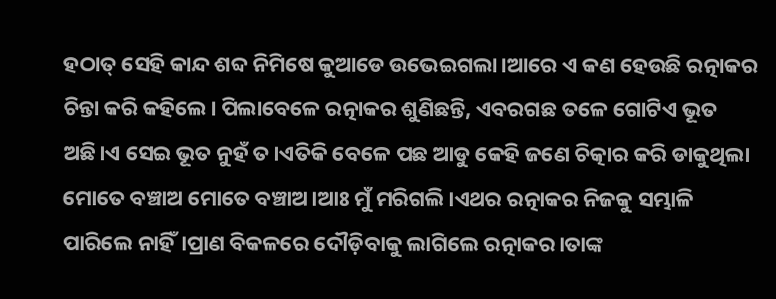ହଠାତ୍ ସେହି କାନ୍ଦ ଶବ୍ଦ ନିମିଷେ କୁଆଡେ ଉଭେଇଗଲା।ଆରେ ଏ କଣ ହେଉଛି ରତ୍ନାକର ଚିନ୍ତା କରି କହିଲେ। ପିଲାବେଳେ ରତ୍ନାକର ଶୁଣିଛନ୍ତି, ଏବରଗଛ ତଳେ ଗୋଟିଏ ଭୂତ ଅଛି।ଏ ସେଇ ଭୂତ ନୁହଁ ତ।ଏତିକି ବେଳେ ପଛ ଆଡୁ କେହି ଜଣେ ଚିତ୍କାର କରି ଡାକୁଥିଲା ମୋତେ ବଞ୍ଚାଅ ମୋତେ ବଞ୍ଚାଅ।ଆଃ ମୁଁ ମରିଗଲି।ଏଥର ରତ୍ନାକର ନିଜକୁ ସମ୍ଭାଳି ପାରିଲେ ନାହିଁ।ପ୍ରାଣ ବିକଳରେ ଦୌଡ଼ିବାକୁ ଲାଗିଲେ ରତ୍ନାକର।ତାଙ୍କ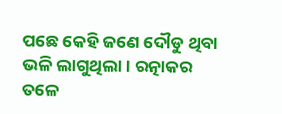ପଛେ କେହି ଜଣେ ଦୌଡୁ ଥିବା ଭଳି ଲାଗୁଥିଲା। ରତ୍ନାକର ତଳେ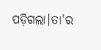ପଡ଼ିଗଲା।ତା'ର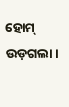ହୋମ୍ ଉଡ଼ଗଲା।